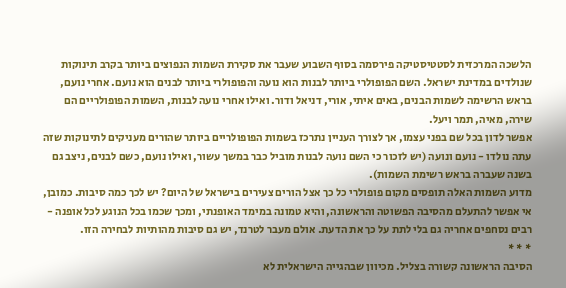הלשכה המרכזית לסטטיסטיקה פירסמה בסוף השבוע שעבר את סקירת השמות הנפוצים ביותר בקרב תינוקות שנולדים במדינת ישראל. השם הפופולרי ביותר לבנות הוא נועה והפופולרי ביותר לבנים הוא נועם. אחרי נועם, בראש הרשימה לשמות הבנים, באים איתי, אורי, דניאל ודור. ואילו אחרי נועה לבנות, השמות הפופולריים הם שירה, מאיה, תמר ויעל.
אפשר לדון בכל שם בפני עצמו, אך לצורך העניין נתרכז בשמות הפופולריים ביותר שהורים מעניקים לתינוקות שזה עתה נולדו - נועם ונועה (יש לזכור כי השם נועה לבנות מוביל כבר במשך עשור, ואילו נועם, כשם לבנים, ניצב גם בשנה שעברה בראש רשימת השמות).
מדוע השמות האלה תופסים מקום פופולרי כל כך אצל הורים צעירים בישראל של היום? יש לכך כמה סיבות. כמובן, אי אפשר להתעלם מהסיבה הפשוטה והראשונה, והיא טמונה במימד האופנתי, ומכך שכמו בכל הנוגע לכל אופנה - רבים נסחפים אחריה גם בלי לתת על כך את הדעת. אולם מעבר לטרנד, יש גם סיבות מהותיות לבחירה הזו.
* * *
הסיבה הראשונה קשורה בצליל. מכיוון שבהגייה הישראלית לא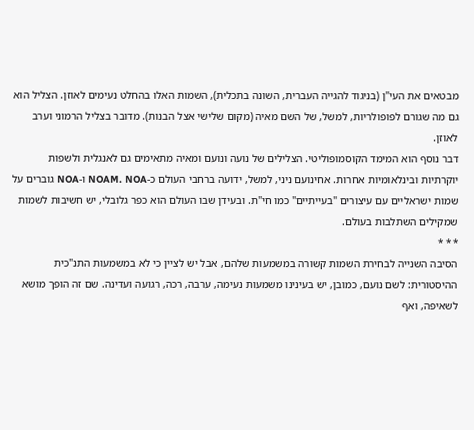מבטאים את העי"ן (בניגוד להגייה העברית, השונה בתכלית), השמות האלו בהחלט נעימים לאוזן. הצליל הוא גם מה שגורם לפופולריות, למשל, של השם מאיה (מקום שלישי אצל הבנות). מדובר בצליל הרמוני וערב לאוזן.
דבר נוסף הוא המימד הקוסמופוליטי. הצלילים של נועה ונועם ומאיה מתאימים גם לאנגלית ולשפות יוקרתיות ובינלאומיות אחרות. אחינועם ניני, למשל, ידועה ברחבי העולם כ-NOAM. NOA ו-NOA גוברים על שמות ישראליים עם עיצורים "בעייתיים" כמו חי"ת. ובעידן שבו העולם הוא כפר גלובלי, יש חשיבות לשמות שמקילים השתלבות בעולם.
* * *
הסיבה השנייה לבחירת השמות קשורה במשמעות שלהם, אבל יש לציין כי לא במשמעות התנ"כית ההיסטורית: לשם נועם, כמובן, יש בעינינו משמעות נעימה, ערבה, רכה, רגועה ועדינה. שם זה הופך מושא לשאיפה, ואף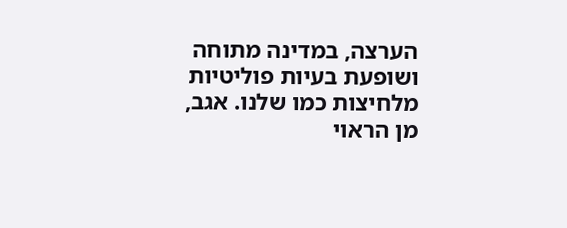הערצה, במדינה מתוחה ושופעת בעיות פוליטיות מלחיצות כמו שלנו. אגב, מן הראוי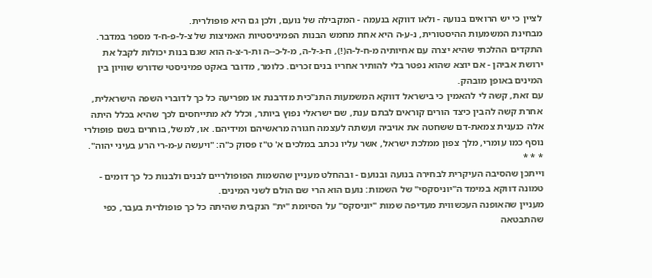לציין כי יש הרואים בנועה - ולאו דווקא בנעמה - המקבילה של נועם, ולכן גם היא פופולרית.
מבחינת המשמעות ההיסטורית, נ-ע-ה היא אחת מחמש הבנות הפמיניסטיות האמיצות של צ-ל-פ-ח-ד מספר במדבר.
התקדים ההלכתי שהיא יצרה עם אחיותיה מ-ח-ל-ה(!), ח-ג-ל-ה, מ-ל-כ--ה ות-ר-צ-ה הוא שגם בנות יכולות לקבל את ירושת אביהן - אם יוצא שהוא נפטר בלי להותיר אחריו בנים זכרים. כלומר, מדובר באקט פמיניסטי שדורש שוויון בין המינים באופן מובהק.
עם זאת, קשה לי להאמין כי בישראל דווקא המשמעות התנ"כית מדרבנת או מפריעה כל כך לדוברי השפה הישראלית, אחרת קשה להבין כיצד הורים קוראים לבתם ענת, שם ישראלי נפוץ ביותר, וכלל לא מתייחסים לכך שהיא בכלל היתה אלה כנענית צמאת-דם ששחטה את אויביה ועשתה לעצמה חגורה מראשיהם ומידיהם. או, למשל, בוחרים בשם פופולרי נוסף כמו עומרי, מלך צפון ממלכת ישראל, אשר עליו נכתב במלכים א' ט"ז פסוק כ"ה: "ויעשה ע-מ-רי הרע בעיני יהוה".
* * *
וייתכן שהסיבה העיקרית לבחירה בנועה ובנועם - ובהחלט מעניין שהשמות הפופולריים לבנים ולבנות כל כך דומים - טמונה דווקא במימד ה"יוניסקסי" של השמות: נועם הוא הרי שם הולם לשני המינים.
מעניין שהאופנה העכשווית מעדיפה שמות "יוניסקס" על הסיומת "ית" הנקבית שהיתה כל כך פופולרית בעבר, כפי שהתבטאה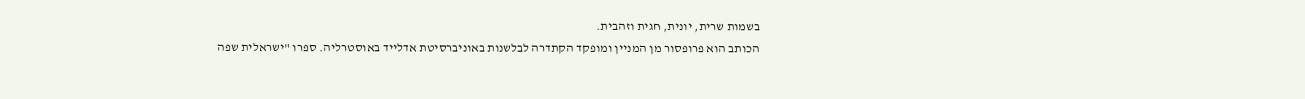בשמות שרית, יונית, חגית וזהבית.
הכותב הוא פרופסור מן המניין ומופקד הקתדרה לבלשנות באוניברסיטת אדלייד באוסטרליה. ספרו "ישראלית שפה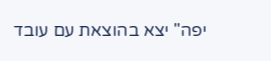יפה" יצא בהוצאת עם עובד